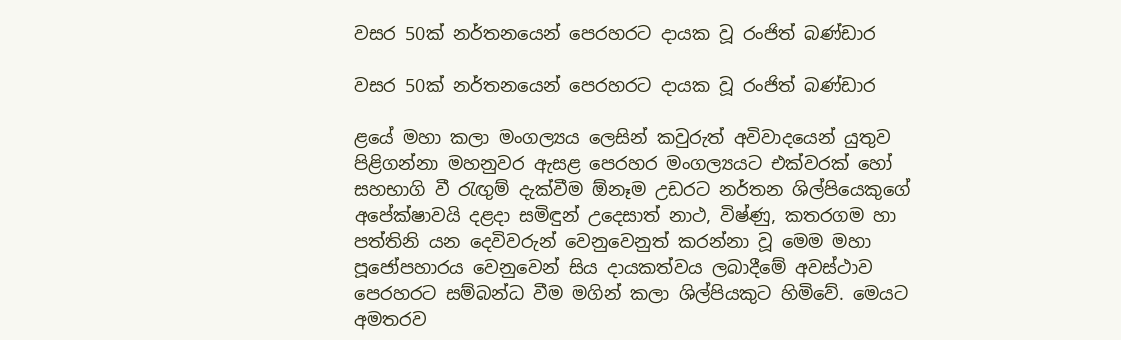වසර 50ක් නර්තනයෙන් පෙරහරට දායක වූ රංජිත් බණ්ඩාර

වසර 50ක් නර්තනයෙන් පෙරහරට දායක වූ රංජිත් බණ්ඩාර

ළයේ මහා කලා මංගල්‍යය ලෙසින් කවුරුත් අවිවාදයෙන් යුතුව පිළිගන්නා මහනුවර ඇසළ පෙරහර මංගල්‍යයට එක්වරක් හෝ සහභාගි වී රැඟුම් දැක්වීම ඕනෑම උඩරට නර්තන ශිල්පියෙකුගේ අපේක්ෂාවයි දළදා සමිඳුන් උදෙසාත් නාථ, විෂ්ණු, කතරගම හා පත්තිනි යන දෙවිවරුන් වෙනුවෙනුත් කරන්නා වූ මෙම මහා පූජෝපහාරය වෙනුවෙන් සිය දායකත්වය ලබාදීමේ අවස්ථාව පෙරහරට සම්බන්ධ වීම මගින් කලා ශිල්පියකුට හිමිවේ. මෙයට අමතරව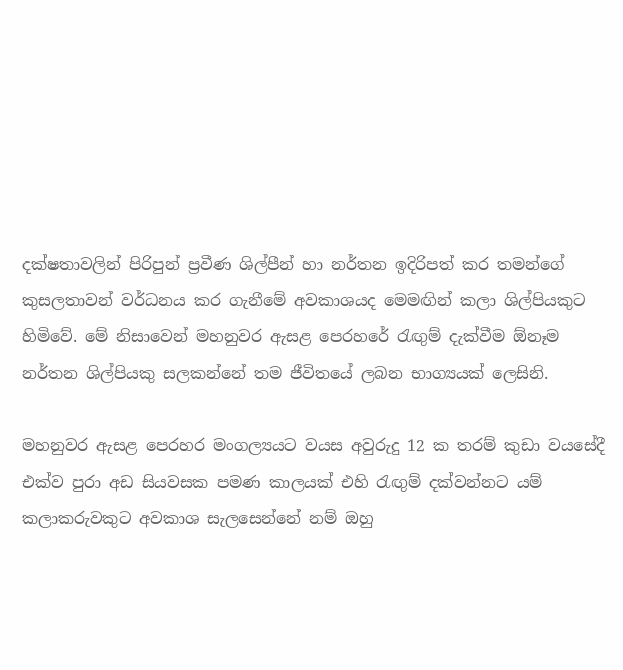දක්ෂතාවලින් පිරිපුන් ප්‍රවීණ ශිල්පීන් හා නර්තන ඉදිරිපත් කර තමන්ගේ කුසලතාවන් වර්ධනය කර ගැනීමේ අවකාශයද මෙමඟින් කලා ශිල්පියකුට හිමිවේ. මේ නිසාවෙන් මහනුවර ඇසළ පෙරහරේ රැඟුම් දැක්වීම ඕනෑම නර්තන ශිල්පියකු සලකන්නේ තම ජීවිතයේ ලබන භාග්‍යයක් ලෙසිනි.

මහනුවර ඇසළ පෙරහර මංගල්‍යයට වයස අවුරුදු 12 ක තරම් කුඩා වයසේදී එක්ව පුරා අඩ සියවසක පමණ කාලයක් එහි රැඟුම් දක්වන්නට යම් කලාකරුවකුට අවකාශ සැලසෙන්නේ නම් ඔහු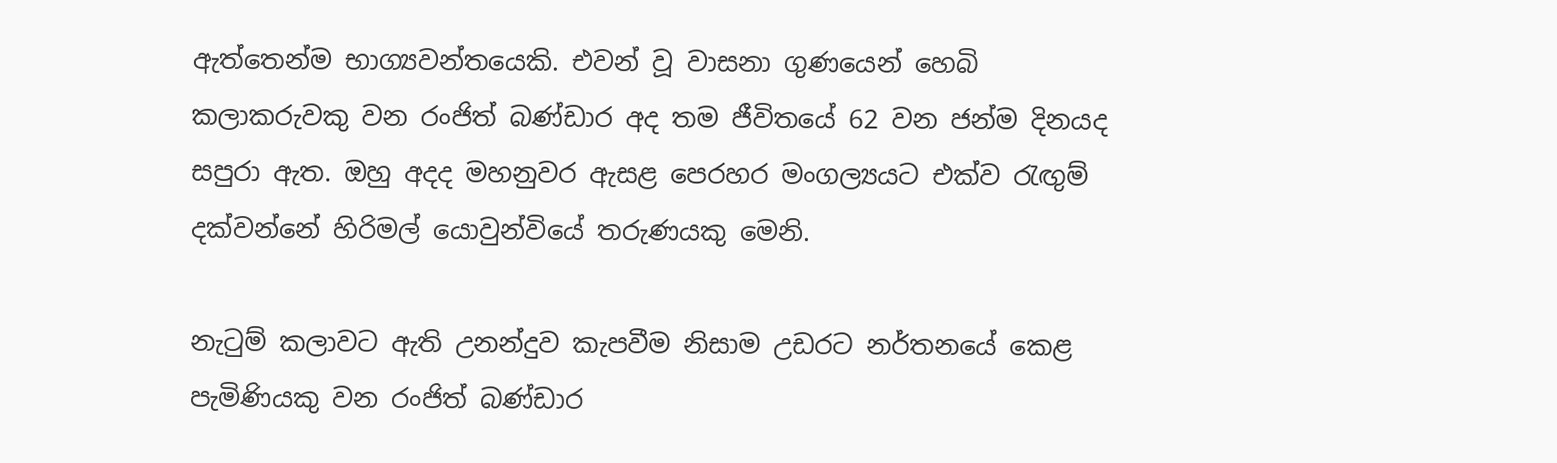ඇත්තෙන්ම භාග්‍යවන්තයෙකි. එවන් වූ වාසනා ගුණයෙන් හෙබි කලාකරුවකු වන රංජිත් බණ්ඩාර අද තම ජීවිතයේ 62 වන ජන්ම දිනයද සපුරා ඇත. ඔහු අදද මහනුවර ඇසළ පෙරහර මංගල්‍යයට එක්ව රැඟුම් දක්වන්නේ හිරිමල් යොවුන්වියේ තරුණයකු මෙනි.

නැටුම් කලාවට ඇති උනන්දුව කැපවීම නිසාම උඩරට නර්තනයේ කෙළ පැමිණියකු වන රංජිත් බණ්ඩාර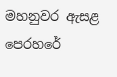මහනුවර ඇසළ පෙරහරේ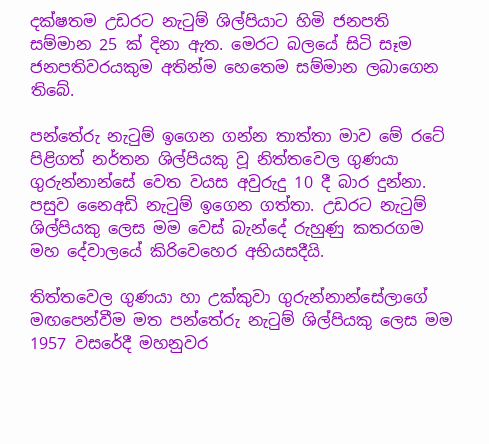දක්ෂතම උඩරට නැටුම් ශිල්පියාට හිමි ජනපති සම්මාන 25 ක් දිනා ඇත. මෙරට බලයේ සිටි සෑම ජනපතිවරයකුම අතින්ම හෙතෙම සම්මාන ලබාගෙන තිබේ.

පන්තේරු නැටුම් ඉගෙන ගන්න තාත්තා මාව මේ රටේ පිළිගත් නර්තන ශිල්පියකු වූ නිත්තවෙල ගුණයා ගුරුන්නාන්සේ වෙත වයස අවුරුදු 10 දී බාර දුන්නා. පසුව නෛඅඩි නැටුම් ඉගෙන ගත්තා. උඩරට නැටුම් ශිල්පියකු ලෙස මම වෙස් බැන්දේ රුහුණු කතරගම මහ දේවාලයේ කිරිවෙහෙර අභියසදීයි.

තිත්තවෙල ගුණයා හා උක්කුවා ගුරුන්නාන්සේලාගේ මඟපෙන්වීම මත පන්තේරු නැටුම් ශිල්පියකු ලෙස මම 1957 වසරේදී මහනුවර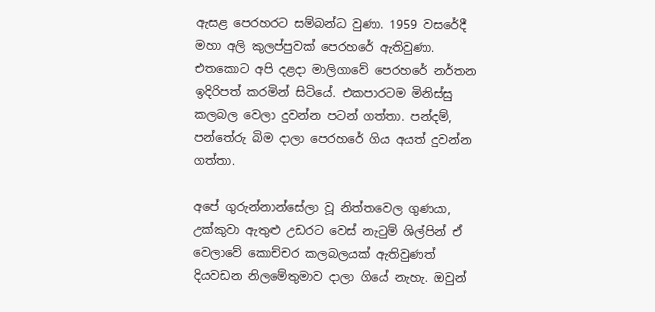ඇසළ පෙරහරට සම්බන්ධ වුණා. 1959 වසරේදී මහා අලි කුලප්පුවක් පෙරහරේ ඇතිවුණා. එතකොට අපි දළදා මාලිගාවේ පෙරහරේ නර්තන ඉදිරිපත් කරමින් සිටියේ. එකපාරටම මිනිස්සු කලබල වෙලා දුවන්න පටන් ගත්තා. පන්දම්, පන්තේරු බිම දාලා පෙරහරේ ගිය අයත් දුවන්න ගත්තා.

අපේ ගුරුන්නාන්සේලා වූ නිත්තවෙල ගුණයා, උක්කුවා ඇතුළු උඩරට වෙස් නැටුම් ශිල්පින් ඒ වෙලාවේ කොච්චර කලබලයක් ඇතිවුණත් දියවඩන නිලමේතුමාව දාලා ගියේ නැහැ. ඔවුන්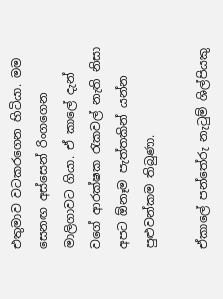එතුමාව වටකරගෙන හිටියා. මම සෙනඟ අස්සෙන් රිංගගෙන මාලිගාවට ගියා. ඒ කාලේ දැන් වගේ ආරක්ෂක රැකවල් නැති නිසා අපට ඕනෑම පැත්තකින් යන්න පුළුවන්කම තිබුණා.

ඒකාලේ පන්තේරු නැටුම් ශිල්පියකු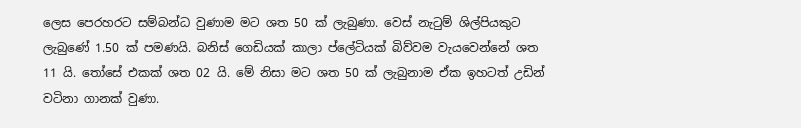ලෙස පෙරහරට සම්බන්ධ වුණාම මට ශත 50 ක් ලැබුණා. වෙස් නැටුම් ශිල්පියකුට ලැබුණේ 1.50 ක් පමණයි. බනිස් ගෙඩියක් කාලා ප්ලේටියක් බිව්වම වැයවෙන්නේ ශත 11 යි. තෝසේ එකක් ශත 02 යි. මේ නිසා මට ශත 50 ක් ලැබුනාම ඒක ඉහටත් උඩින් වටිනා ගානක් වුණා.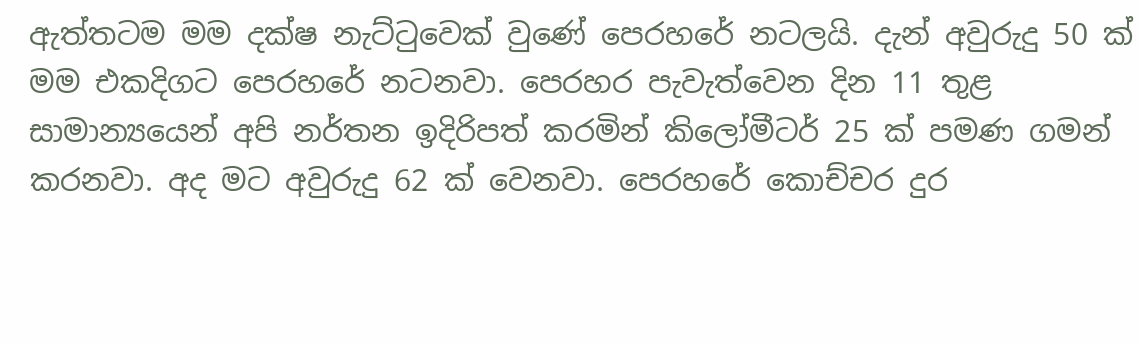ඇත්තටම මම දක්ෂ නැට්ටුවෙක් වුණේ පෙරහරේ නටලයි. දැන් අවුරුදු 50 ක් මම එකදිගට පෙරහරේ නටනවා. පෙරහර පැවැත්වෙන දින 11 තුළ සාමාන්‍යයෙන් අපි නර්තන ඉදිරිපත් කරමින් කිලෝමීටර් 25 ක් පමණ ගමන් කරනවා. අද මට අවුරුදු 62 ක් වෙනවා. පෙරහරේ කොච්චර දුර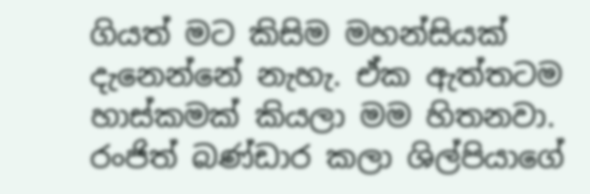ගියත් මට කිසිම මහන්සියක් දැනෙන්නේ නැහැ. ඒක ඇත්තටම හාස්කමක් කියලා මම හිතනවා. රංජිත් බණ්ඩාර කලා ශිල්පියාගේ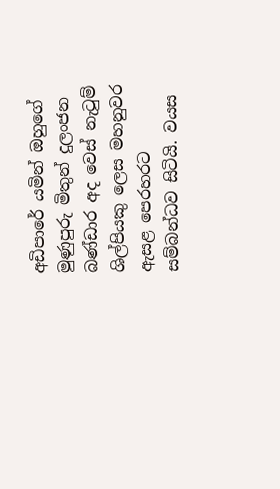අඩිපාරේ යමින් ඔහුගේ මුණුපුරු මිතුන් දුලංජන බණ්ඩාර අද වෙස් නැටුම් ශිල්පියකු ලෙස මහනුවර ඇසළ පෙරහරට සම්බන්ධව සිටියි. වයස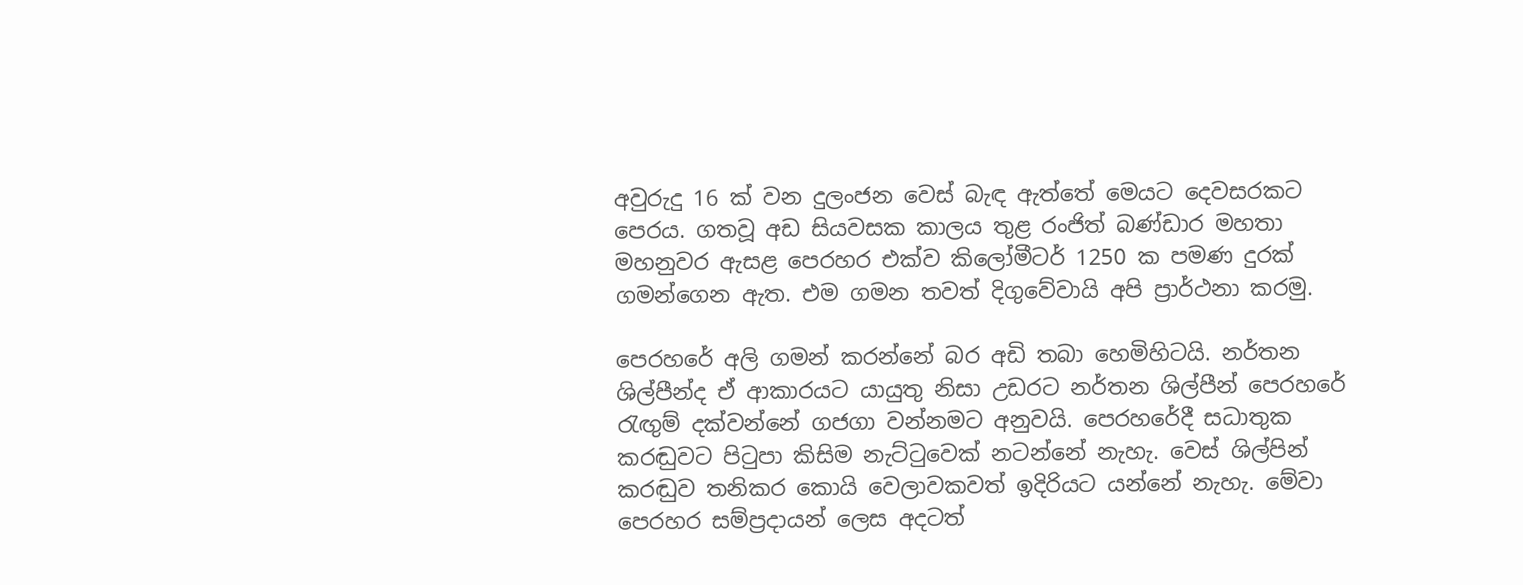අවුරුදු 16 ක් වන දුලංජන වෙස් බැඳ ඇත්තේ මෙයට දෙවසරකට පෙරය. ගතවූ අඩ සියවසක කාලය තුළ රංජිත් බණ්ඩාර මහතා මහනුවර ඇසළ පෙරහර එක්ව කිලෝමීටර් 1250 ක පමණ දුරක් ගමන්ගෙන ඇත. එම ගමන තවත් දිගුවේවායි අපි ප්‍රාර්ථනා කරමු.

පෙරහරේ අලි ගමන් කරන්නේ බර අඩි තබා හෙමිහිටයි. නර්තන ශිල්පීන්ද ඒ ආකාරයට යායුතු නිසා උඩරට නර්තන ශිල්පීන් පෙරහරේ රැඟුම් දක්වන්නේ ගජගා වන්නමට අනුවයි. පෙරහරේදී සධාතුක කරඬුවට පිටුපා කිසිම නැට්ටුවෙක් නටන්නේ නැහැ. වෙස් ශිල්පින් කරඬුව තනිකර කොයි වෙලාවකවත් ඉදිරියට යන්නේ නැහැ. මේවා පෙරහර සම්ප්‍රදායන් ලෙස අදටත්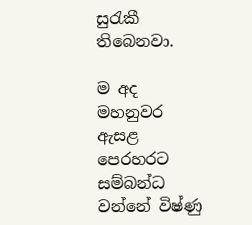සුරැකී තිබෙනවා.

ම අද මහනුවර ඇසළ පෙරහරට සම්බන්ධ වන්නේ විෂ්ණු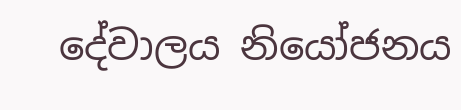දේවාලය නියෝජනය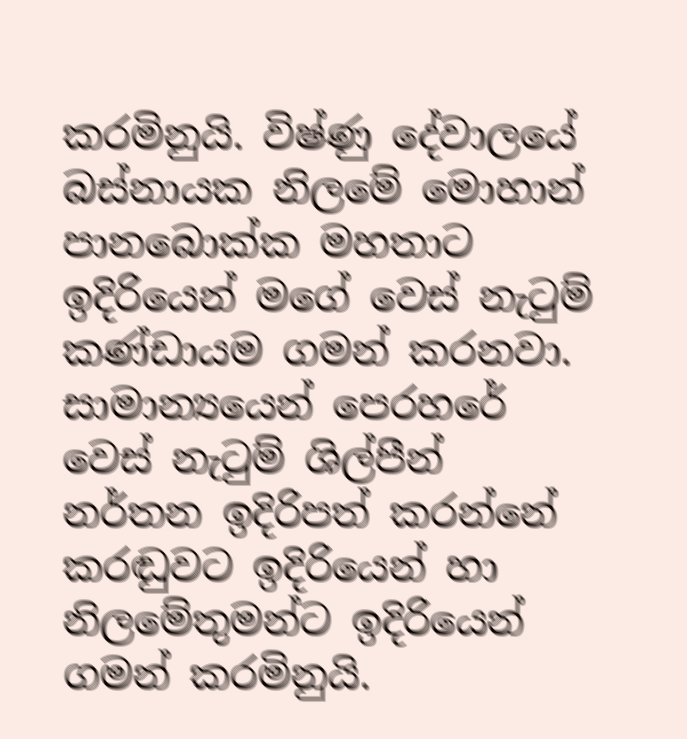කරමිනුයි. විෂ්ණු දේවාලයේ බස්නායක නිලමේ මොහාන් පානබොක්ක මහතාට ඉදිරියෙන් මගේ වෙස් නැටුම් කණ්ඩායම ගමන් කරනවා. සාමාන්‍යයෙන් පෙරහරේ වෙස් නැටුම් ශිල්පීන් නර්තන ඉදිරිපත් කරන්නේ කරඬුවට ඉදිරියෙන් හා නිලමේතුමන්ට ඉදිරියෙන් ගමන් කරමිනුයි.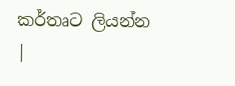කර්තෘට ලියන්න |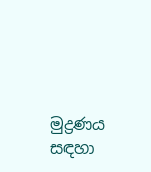මුද්‍රණය සඳහා